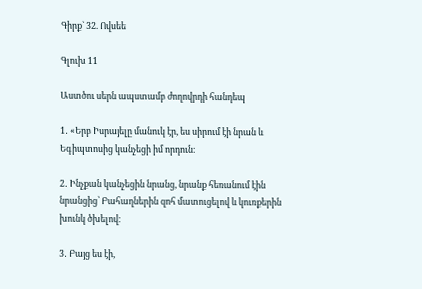Գիրք` 32. Ովսեե

Գլուխ 11

Աստծու սերն ապստամբ ժողովրդի հանդեպ

1․ «Երբ Իսրայելը մանուկ էր, ես սիրում էի նրան և Եգիպտոսից կանչեցի իմ որդուն։

2․ Ինչքան կանչեցին նրանց, նրանք հեռանում էին նրանցից՝ Բահաղներին զոհ մատուցելով և կուռքերին խունկ ծխելով։

3․ Բայց ես էի,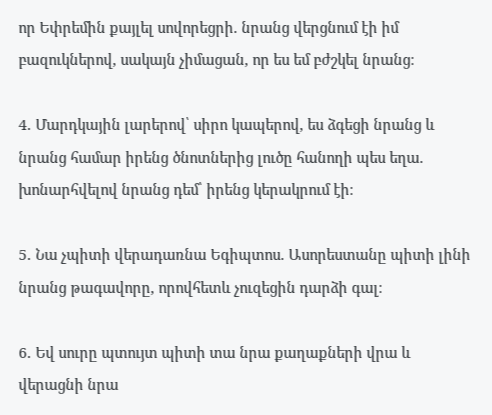որ Եփրեմին քայլել սովորեցրի. նրանց վերցնում էի իմ բազուկներով, սակայն չիմացան, որ ես եմ բժշկել նրանց։

4․ Մարդկային լարերով՝ սիրո կապերով, ես ձգեցի նրանց և նրանց համար իրենց ծնոտներից լուծը հանողի պես եղա. խոնարհվելով նրանց դեմ՝ իրենց կերակրում էի։

5․ Նա չպիտի վերադառնա Եգիպտոս. Ասորեստանը պիտի լինի նրանց թագավորը, որովհետև չուզեցին դարձի գալ։

6․ Եվ սուրը պտույտ պիտի տա նրա քաղաքների վրա և վերացնի նրա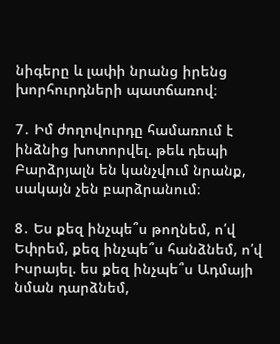նիգերը և լափի նրանց իրենց խորհուրդների պատճառով։

7․ Իմ ժողովուրդը համառում է ինձնից խոտորվել. թեև դեպի Բարձրյալն են կանչվում նրանք, սակայն չեն բարձրանում։

8․ Ես քեզ ինչպե՞ս թողնեմ, ո՛վ Եփրեմ, քեզ ինչպե՞ս հանձնեմ, ո՛վ Իսրայել. ես քեզ ինչպե՞ս Ադմայի նման դարձնեմ,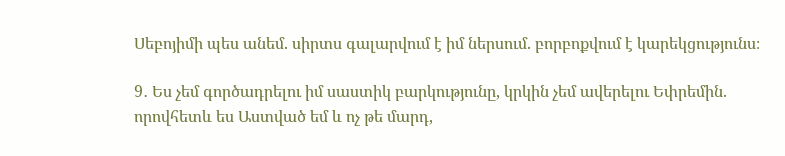Սեբոյիմի պես անեմ. սիրտս գալարվում է իմ ներսում. բորբոքվում է կարեկցությունս։

9․ Ես չեմ գործադրելու իմ սաստիկ բարկությունը, կրկին չեմ ավերելու Եփրեմին. որովհետև ես Աստված եմ և ոչ թե մարդ,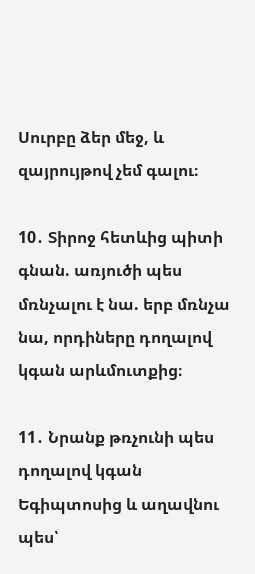Սուրբը ձեր մեջ, և զայրույթով չեմ գալու։

10․ Տիրոջ հետևից պիտի գնան. առյուծի պես մռնչալու է նա. երբ մռնչա նա, որդիները դողալով կգան արևմուտքից։

11․ Նրանք թռչունի պես դողալով կգան Եգիպտոսից և աղավնու պես՝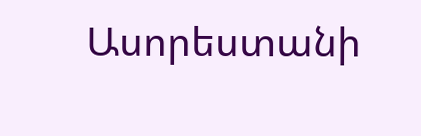Ասորեստանի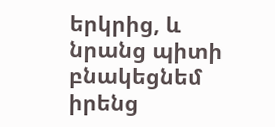երկրից, և նրանց պիտի բնակեցնեմ իրենց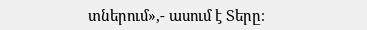տներում»,- ասում է Տերը։